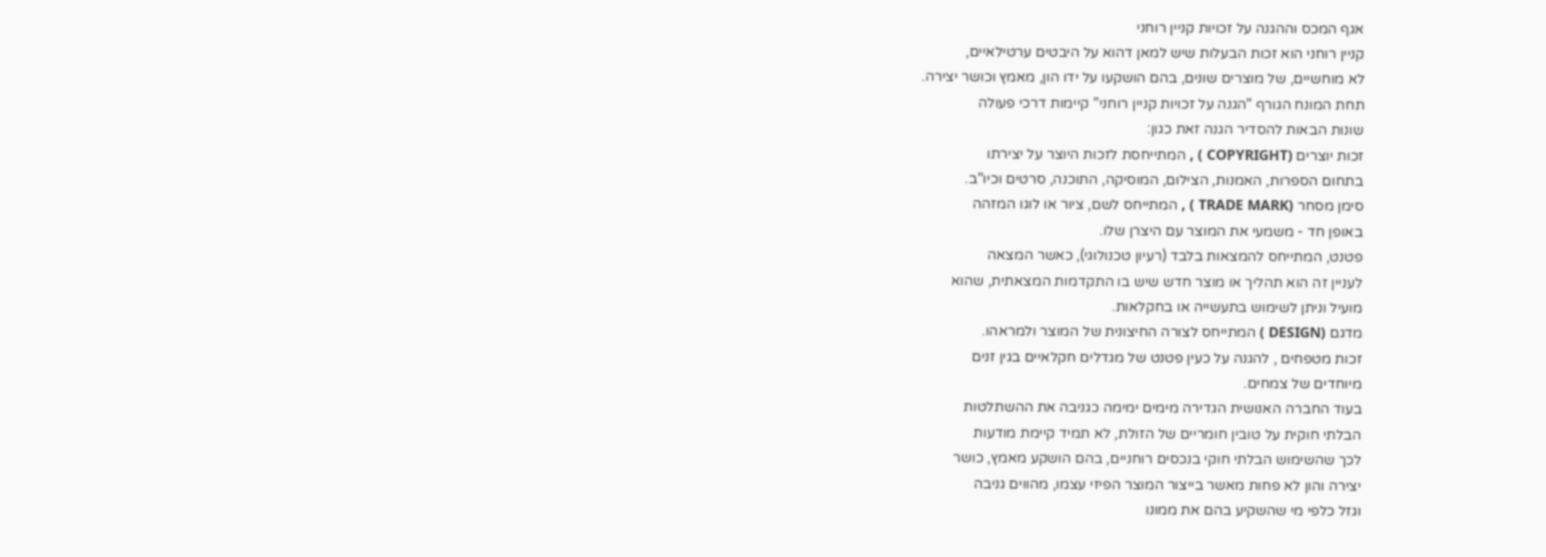אגף המכס וההגנה על זכויות קניין רוחני
קניין רוחני הוא זכות הבעלות שיש למאן דהוא על היבטים ערטילאיים,
לא מוחשיים, של מוצרים שונים, בהם הושקעו על ידו הון, מאמץ וכושר יצירה.
תחת המונח הגורף "הגנה על זכויות קניין רוחני" קיימות דרכי פעולה
שונות הבאות להסדיר הגנה זאת כגון:
זכות יוצרים (COPYRIGHT ) , המתייחסת לזכות היוצר על יצירתו
בתחום הספרות, האמנות, הצילום, המוסיקה, התוכנה, סרטים וכיו"ב.
סימן מסחר (TRADE MARK ) , המתייחס לשם, ציור או לוגו המזהה
באופן חד - משמעי את המוצר עם היצרן שלו.
פטנט, המתייחס להמצאות בלבד (רעיון טכנולוגי), כאשר המצאה
לעניין זה הוא תהליך או מוצר חדש שיש בו התקדמות המצאתית, שהוא
מועיל וניתן לשימוש בתעשייה או בחקלאות.
מדגם (DESIGN ) המתייחס לצורה החיצונית של המוצר ולמראהו.
זכות מטפחים , להגנה על כעין פטנט של מגדלים חקלאיים בגין זנים
מיוחדים של צמחים.
בעוד החברה האנושית הגדירה מימים ימימה כגניבה את ההשתלטות
הבלתי חוקית על טובין חומריים של הזולת, לא תמיד קיימת מודעות
לכך שהשימוש הבלתי חוקי בנכסים רוחניים, בהם הושקע מאמץ, כושר
יצירה והון לא פחות מאשר בייצור המוצר הפיזי עצמו, מהווים גניבה
וגזל כלפי מי שהשקיע בהם את ממונו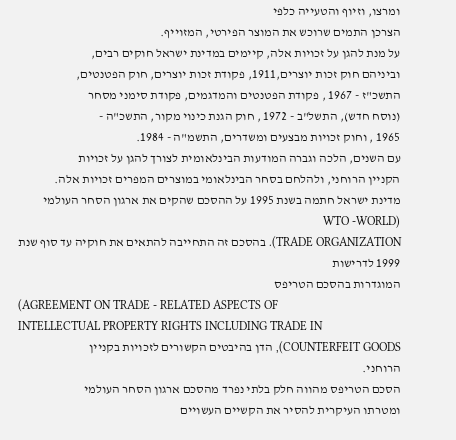ומרצו, וזיוף והטעייה כלפי
הצרכן התמים שרוכש את המוצר הפירטי, המזוייף.
על מנת להגן על זכויות אלה, קיימים במדינת ישראל חוקים רבים,
וביניהם חוק זכות יוצרים,1911, פקודת זכות יוצרים, חוק הפטנטים,
התשכ"ז - 1967 , פקודת הפטנטים והמדגמים, פקודת סימני מסחר
(נוסח חדש), התשל"ב - 1972 , חוק הגנת כינוי מקור, התשכ"ה -
1965 , וחוק זכויות מבצעים ומשדרים, התשמ"ה - 1984.
עם השנים, הלכה וגברה המודעות הבינלאומית לצורך להגן על זכויות
הקניין הרוחני, ולהלחם בסחר הבינלאומי במוצרים המפרים זכויות אלה.
מדינת ישראל חתמה בשנת 1995 על ההסכם שהקים את ארגון הסחר העולמי (WTO -WORLD
TRADE ORGANIZATION). בהסכם זה התחייבה להתאים את חוקיה עד סוף שנת 1999 לדרישות
המוגדרות בהסכם הטריפס
(AGREEMENT ON TRADE - RELATED ASPECTS OF
INTELLECTUAL PROPERTY RIGHTS INCLUDING TRADE IN
COUNTERFEIT GOODS), הדן בהיבטים הקשורים לזכויות בקניין
הרוחני.
הסכם הטריפס מהווה חלק בלתי נפרד מהסכם ארגון הסחר העולמי
ומטרתו העיקרית להסיר את הקשיים העשויים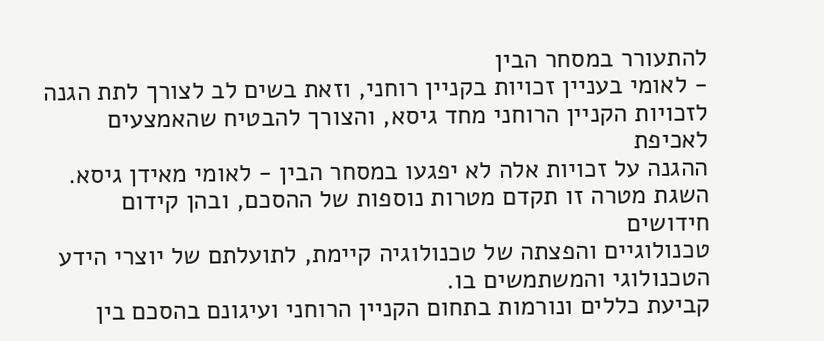להתעורר במסחר הבין
- לאומי בעניין זכויות בקניין רוחני, וזאת בשים לב לצורך לתת הגנה
לזכויות הקניין הרוחני מחד גיסא, והצורך להבטיח שהאמצעים לאכיפת
ההגנה על זכויות אלה לא יפגעו במסחר הבין - לאומי מאידן גיסא.
השגת מטרה זו תקדם מטרות נוספות של ההסכם, ובהן קידום חידושים
טכנולוגיים והפצתה של טכנולוגיה קיימת, לתועלתם של יוצרי הידע
הטכנולוגי והמשתמשים בו.
קביעת כללים ונורמות בתחום הקניין הרוחני ועיגונם בהסכם בין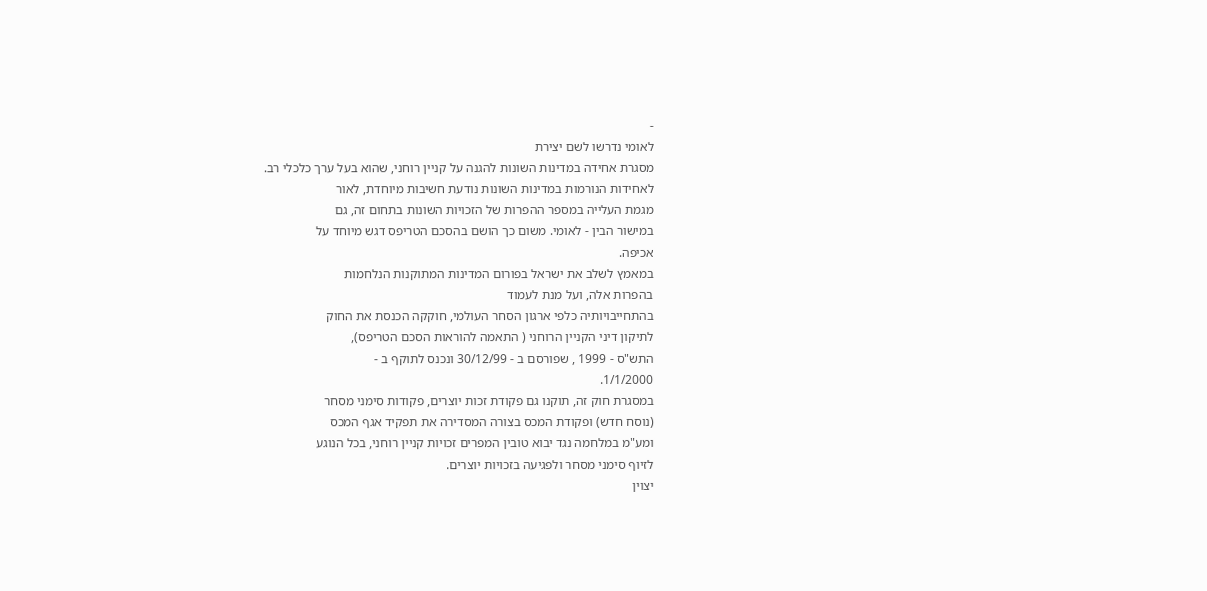-
לאומי נדרשו לשם יצירת
מסגרת אחידה במדינות השונות להגנה על קניין רוחני, שהוא בעל ערך כלכלי רב.
לאחידות הנורמות במדינות השונות נודעת חשיבות מיוחדת, לאור
מגמת העלייה במספר ההפרות של הזכויות השונות בתחום זה, גם
במישור הבין - לאומי. משום כך הושם בהסכם הטריפס דגש מיוחד על
אכיפה.
במאמץ לשלב את ישראל בפורום המדינות המתוקנות הנלחמות
בהפרות אלה, ועל מנת לעמוד
בהתחייבויותיה כלפי ארגון הסחר העולמי, חוקקה הכנסת את החוק
לתיקון דיני הקניין הרוחני ( התאמה להוראות הסכם הטריפס),
התש"ס - 1999 , שפורסם ב - 30/12/99 ונכנס לתוקף ב -
1/1/2000.
במסגרת חוק זה, תוקנו גם פקודת זכות יוצרים, פקודות סימני מסחר
(נוסח חדש) ופקודת המכס בצורה המסדירה את תפקיד אגף המכס
ומע"מ במלחמה נגד יבוא טובין המפרים זכויות קניין רוחני, בכל הנוגע
לזיוף סימני מסחר ולפגיעה בזכויות יוצרים.
יצוין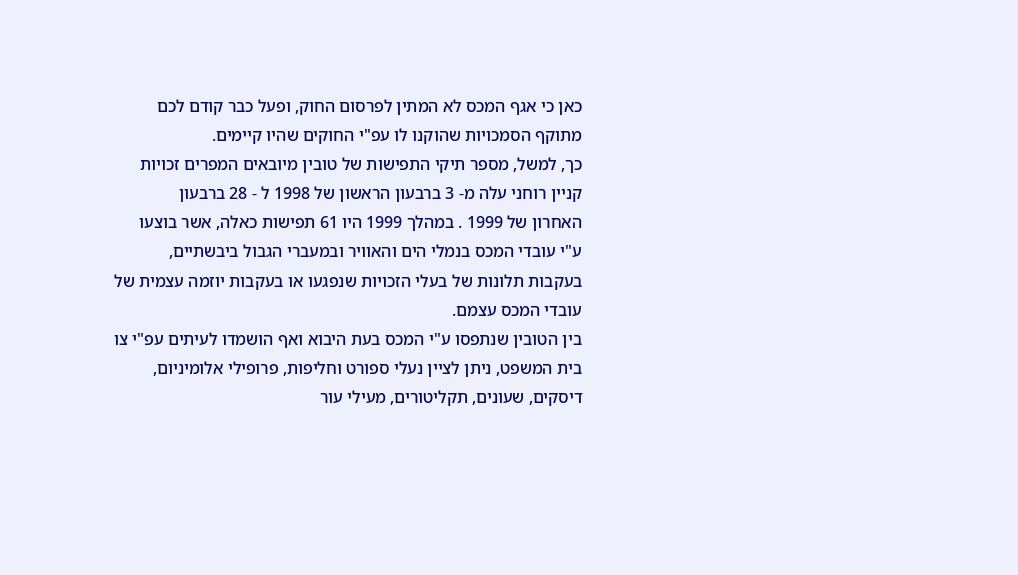כאן כי אגף המכס לא המתין לפרסום החוק, ופעל כבר קודם לכם
מתוקף הסמכויות שהוקנו לו עפ"י החוקים שהיו קיימים.
כך, למשל, מספר תיקי התפישות של טובין מיובאים המפרים זכויות
קניין רוחני עלה מ- 3 ברבעון הראשון של 1998 ל - 28 ברבעון
האחרון של 1999 . במהלך 1999 היו 61 תפישות כאלה, אשר בוצעו
ע"י עובדי המכס בנמלי הים והאוויר ובמעברי הגבול ביבשתיים,
בעקבות תלונות של בעלי הזכויות שנפגעו או בעקבות יוזמה עצמית של
עובדי המכס עצמם.
בין הטובין שנתפסו ע"י המכס בעת היבוא ואף הושמדו לעיתים עפ"י צו
בית המשפט, ניתן לציין נעלי ספורט וחליפות, פרופילי אלומיניום,
דיסקים, שעונים, תקליטורים, מעילי עור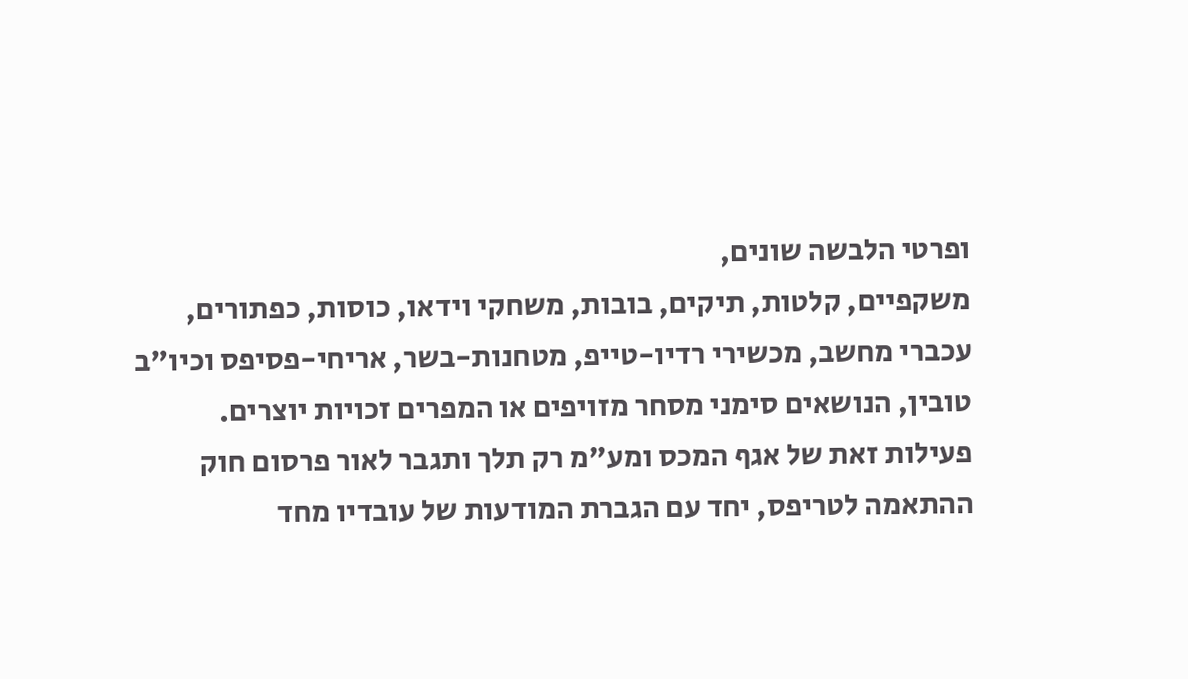ופרטי הלבשה שונים,
משקפיים, קלטות, תיקים, בובות, משחקי וידאו, כוסות, כפתורים,
עכברי מחשב, מכשירי רדיו-טייפ, מטחנות-בשר, אריחי-פסיפס וכיו"ב
טובין, הנושאים סימני מסחר מזויפים או המפרים זכויות יוצרים.
פעילות זאת של אגף המכס ומע"מ רק תלך ותגבר לאור פרסום חוק
ההתאמה לטריפס, יחד עם הגברת המודעות של עובדיו מחד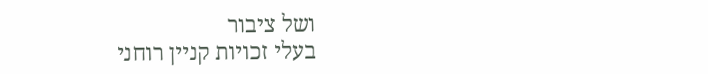ושל ציבור
בעלי זכויות קניין רוחני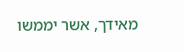מאידך, אשר יממשו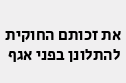את זכותם החוקית
להתלונן בפני אגף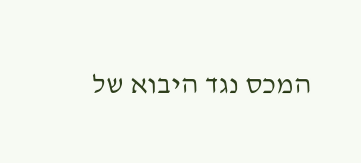המכס נגד היבוא של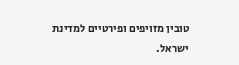טובין מזויפים ופירטיים למדינת
ישראל.